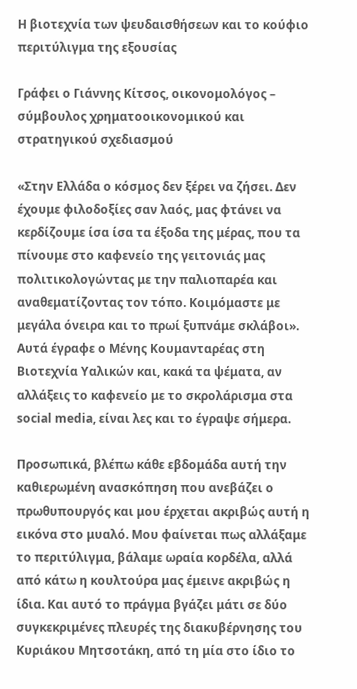Η βιοτεχνία των ψευδαισθήσεων και το κούφιο περιτύλιγμα της εξουσίας

Γράφει ο Γιάννης Κίτσος, οικονομολόγος – σύμβουλος χρηματοοικονομικού και στρατηγικού σχεδιασμού

«Στην Ελλάδα ο κόσμος δεν ξέρει να ζήσει. Δεν έχουμε φιλοδοξίες σαν λαός, μας φτάνει να κερδίζουμε ίσα ίσα τα έξοδα της μέρας, που τα πίνουμε στο καφενείο της γειτονιάς μας πολιτικολογώντας με την παλιοπαρέα και αναθεματίζοντας τον τόπο. Κοιμόμαστε με μεγάλα όνειρα και το πρωί ξυπνάμε σκλάβοι». Αυτά έγραφε ο Μένης Κουμανταρέας στη Βιοτεχνία Υαλικών και, κακά τα ψέματα, αν αλλάξεις το καφενείο με το σκρολάρισμα στα social media, είναι λες και το έγραψε σήμερα.

Προσωπικά, βλέπω κάθε εβδομάδα αυτή την καθιερωμένη ανασκόπηση που ανεβάζει ο πρωθυπουργός και μου έρχεται ακριβώς αυτή η εικόνα στο μυαλό. Μου φαίνεται πως αλλάξαμε το περιτύλιγμα, βάλαμε ωραία κορδέλα, αλλά από κάτω η κουλτούρα μας έμεινε ακριβώς η ίδια. Και αυτό το πράγμα βγάζει μάτι σε δύο συγκεκριμένες πλευρές της διακυβέρνησης του Κυριάκου Μητσοτάκη, από τη μία στο ίδιο το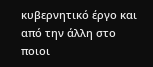κυβερνητικό έργο και από την άλλη στο ποιοι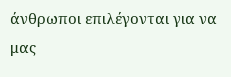άνθρωποι επιλέγονται για να μας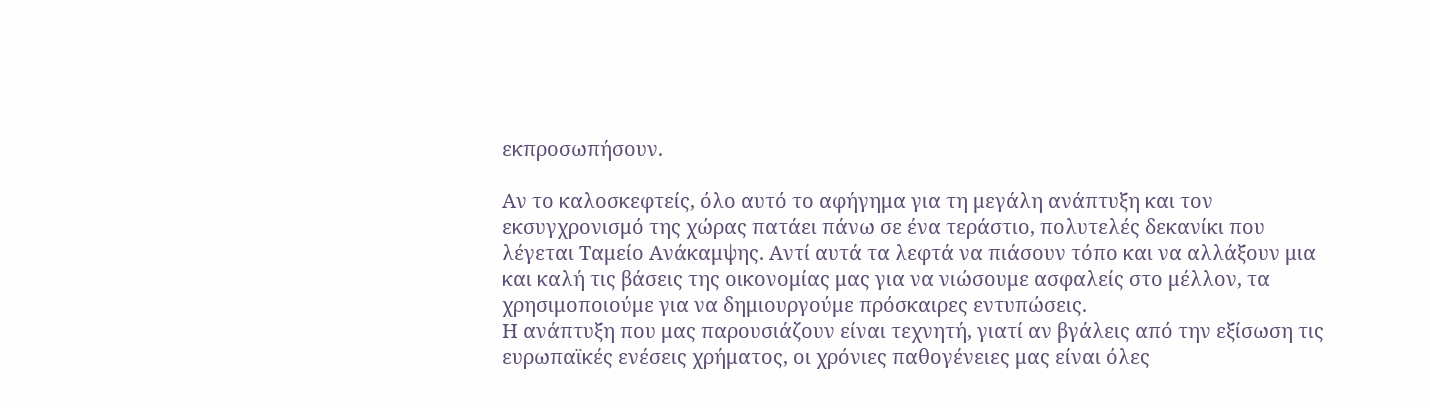εκπροσωπήσουν.

Αν το καλοσκεφτείς, όλο αυτό το αφήγημα για τη μεγάλη ανάπτυξη και τον εκσυγχρονισμό της χώρας πατάει πάνω σε ένα τεράστιο, πολυτελές δεκανίκι που λέγεται Ταμείο Ανάκαμψης. Αντί αυτά τα λεφτά να πιάσουν τόπο και να αλλάξουν μια και καλή τις βάσεις της οικονομίας μας για να νιώσουμε ασφαλείς στο μέλλον, τα χρησιμοποιούμε για να δημιουργούμε πρόσκαιρες εντυπώσεις.
Η ανάπτυξη που μας παρουσιάζουν είναι τεχνητή, γιατί αν βγάλεις από την εξίσωση τις ευρωπαϊκές ενέσεις χρήματος, οι χρόνιες παθογένειες μας είναι όλες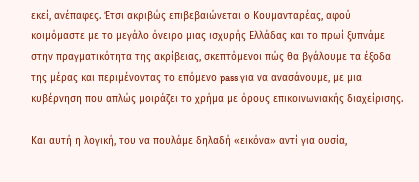εκεί, ανέπαφες. Έτσι ακριβώς επιβεβαιώνεται ο Κουμανταρέας, αφού κοιμόμαστε με το μεγάλο όνειρο μιας ισχυρής Ελλάδας και το πρωί ξυπνάμε στην πραγματικότητα της ακρίβειας, σκεπτόμενοι πώς θα βγάλουμε τα έξοδα της μέρας και περιμένοντας το επόμενο pass για να ανασάνουμε, με μια κυβέρνηση που απλώς μοιράζει το χρήμα με όρους επικοινωνιακής διαχείρισης.

Και αυτή η λογική, του να πουλάμε δηλαδή «εικόνα» αντί για ουσία,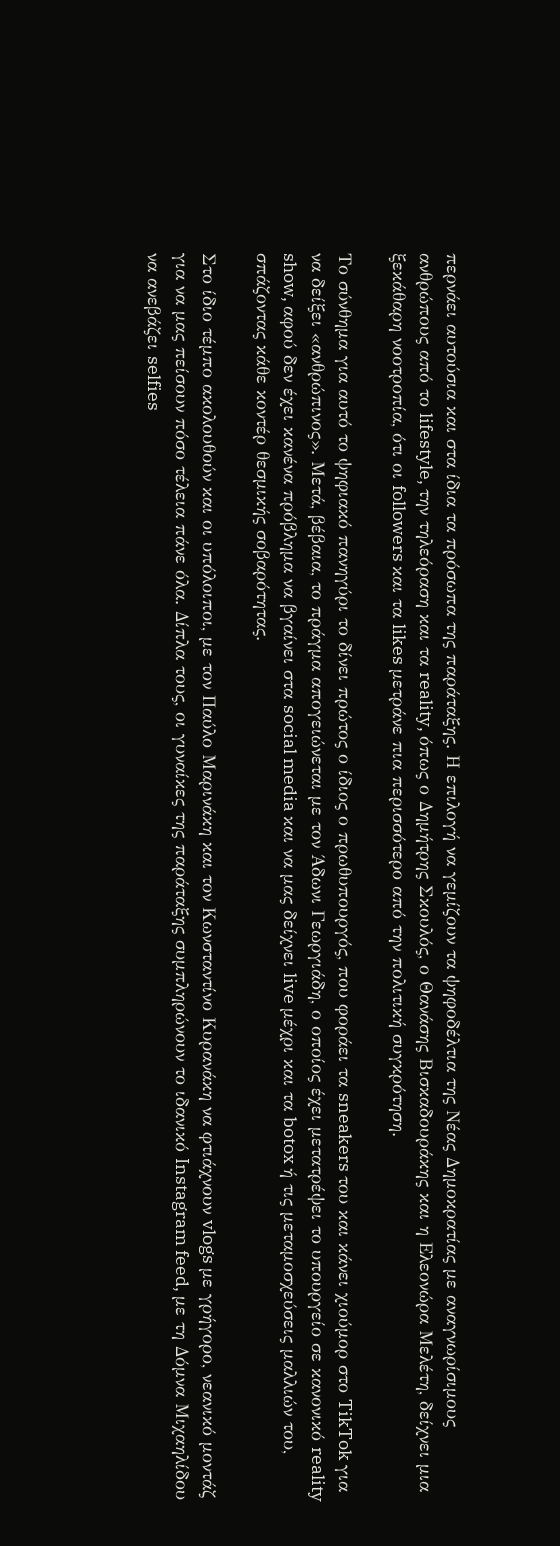περνάει αυτούσια και στα ίδια τα πρόσωπα της παράταξης. Η επιλογή να γεμίζουν τα ψηφοδέλτια της Νέας Δημοκρατίας με αναγνωρίσιμους ανθρώπους από το lifestyle, την τηλεόραση και τα reality, όπως ο Δημήτρης Σκουλός, ο Θανάσης Βισκαδουράκης και η Ελεονώρα Μελέτη, δείχνει μια ξεκάθαρη νοοτροπία, ότι οι followers και τα likes μετράνε πια περισσότερο από την πολιτική συγκρότηση.

Το σύνθημα για αυτό το ψηφιακό πανηγύρι το δίνει πρώτος ο ίδιος ο πρωθυπουργός, που φοράει τα sneakers του και κάνει χιούμορ στο TikTok για να δείξει «ανθρώπινος». Μετά, βέβαια, το πράγμα απογειώνεται με τον Άδωνι Γεωργιάδη, ο οποίος έχει μετατρέψει το υπουργείο σε κανονικό reality show, αφού δεν έχει κανένα πρόβλημα να βγαίνει στα social media και να μας δείχνει live μέχρι και τα botox ή τις μεταμοσχεύσεις μαλλιών του, σπάζοντας κάθε κοντέρ θεσμικής σοβαρότητας.

Στο ίδιο τέμπο ακολουθούν και οι υπόλοιποι, με τον Παύλο Μαρινάκη και τον Κωνσταντίνο Κυρανάκη να φτιάχνουν vlogs με γρήγορο, νεανικό μοντάζ για να μας πείσουν πόσο τέλεια πάνε όλα. Δίπλα τους, οι γυναίκες της παράταξης συμπληρώνουν το ιδανικό Instagram feed, με τη Δόμνα Μιχαηλίδου να ανεβάζει selfies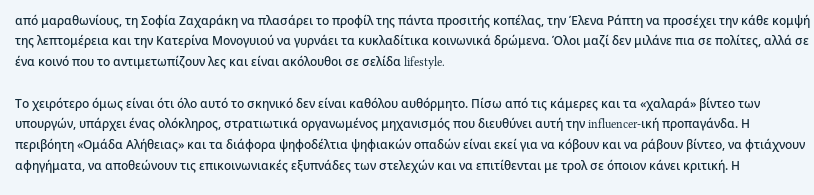από μαραθωνίους, τη Σοφία Ζαχαράκη να πλασάρει το προφίλ της πάντα προσιτής κοπέλας, την Έλενα Ράπτη να προσέχει την κάθε κομψή της λεπτομέρεια και την Κατερίνα Μονογυιού να γυρνάει τα κυκλαδίτικα κοινωνικά δρώμενα. Όλοι μαζί δεν μιλάνε πια σε πολίτες, αλλά σε ένα κοινό που το αντιμετωπίζουν λες και είναι ακόλουθοι σε σελίδα lifestyle.

Το χειρότερο όμως είναι ότι όλο αυτό το σκηνικό δεν είναι καθόλου αυθόρμητο. Πίσω από τις κάμερες και τα «χαλαρά» βίντεο των υπουργών, υπάρχει ένας ολόκληρος, στρατιωτικά οργανωμένος μηχανισμός που διευθύνει αυτή την influencer-ική προπαγάνδα. Η περιβόητη «Ομάδα Αλήθειας» και τα διάφορα ψηφοδέλτια ψηφιακών οπαδών είναι εκεί για να κόβουν και να ράβουν βίντεο, να φτιάχνουν αφηγήματα, να αποθεώνουν τις επικοινωνιακές εξυπνάδες των στελεχών και να επιτίθενται με τρολ σε όποιον κάνει κριτική. Η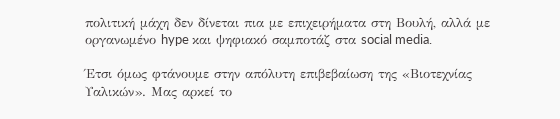πολιτική μάχη δεν δίνεται πια με επιχειρήματα στη Βουλή, αλλά με οργανωμένο hype και ψηφιακό σαμποτάζ στα social media.

Έτσι όμως φτάνουμε στην απόλυτη επιβεβαίωση της «Βιοτεχνίας Υαλικών». Μας αρκεί το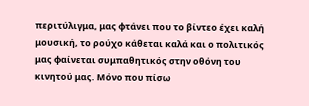περιτύλιγμα, μας φτάνει που το βίντεο έχει καλή μουσική, το ρούχο κάθεται καλά και ο πολιτικός μας φαίνεται συμπαθητικός στην οθόνη του κινητού μας. Μόνο που πίσω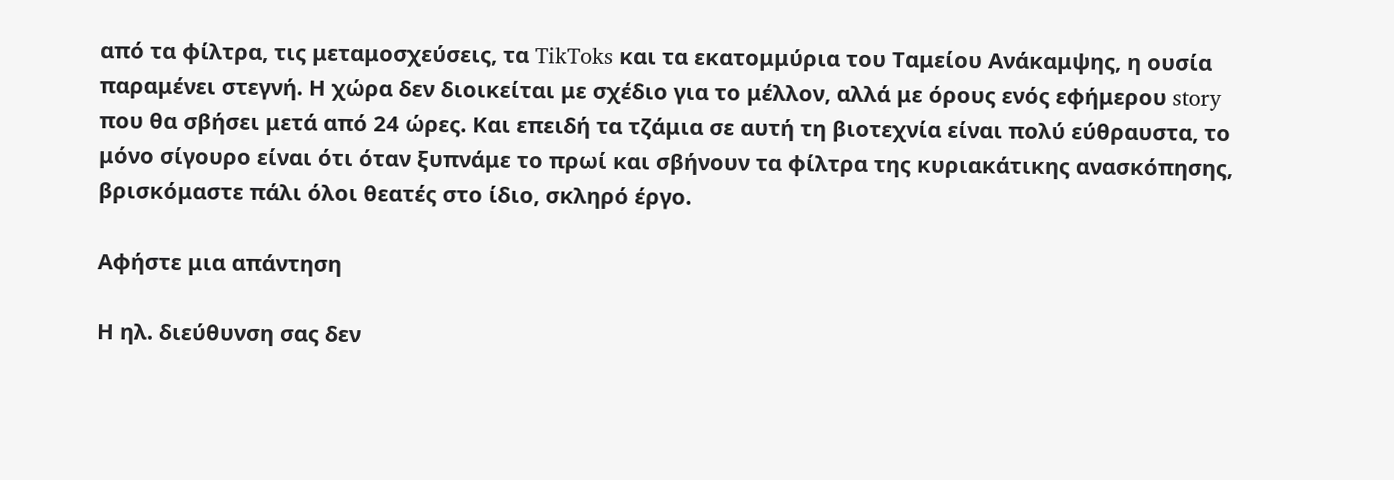από τα φίλτρα, τις μεταμοσχεύσεις, τα TikToks και τα εκατομμύρια του Ταμείου Ανάκαμψης, η ουσία παραμένει στεγνή. Η χώρα δεν διοικείται με σχέδιο για το μέλλον, αλλά με όρους ενός εφήμερου story που θα σβήσει μετά από 24 ώρες. Και επειδή τα τζάμια σε αυτή τη βιοτεχνία είναι πολύ εύθραυστα, το μόνο σίγουρο είναι ότι όταν ξυπνάμε το πρωί και σβήνουν τα φίλτρα της κυριακάτικης ανασκόπησης, βρισκόμαστε πάλι όλοι θεατές στο ίδιο, σκληρό έργο.

Αφήστε μια απάντηση

Η ηλ. διεύθυνση σας δεν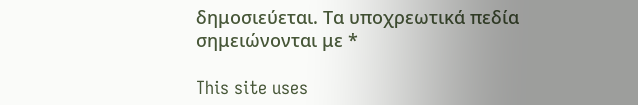δημοσιεύεται. Τα υποχρεωτικά πεδία σημειώνονται με *

This site uses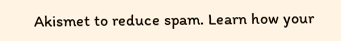Akismet to reduce spam. Learn how your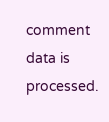comment data is processed.